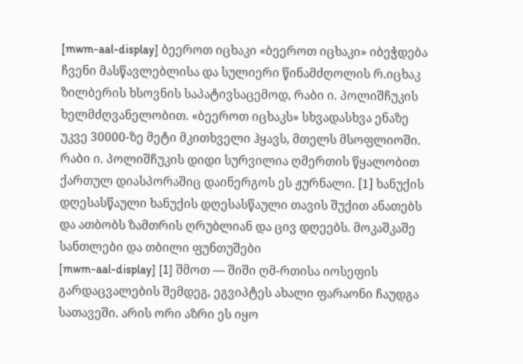[mwm-aal-display] ბეეროთ იცხაკი «ბეეროთ იცხაკი» იბეჭდება ჩვენი მასწავლებლისა და სულიერი წინამძღოლის რ.იცხაკ ზილბერის ხსოვნის საპატივსაცემოდ, რაბი ი. პოლიშჩუკის ხელმძღვანელობით. «ბეეროთ იცხაკს» სხვადასხვა ენაზე უკვე 30000-ზე მეტი მკითხველი ჰყავს, მთელს მსოფლიოში. რაბი ი. პოლიშჩუკის დიდი სურვილია ღმერთის წყალობით ქართულ დიასპორაშიც დაინერგოს ეს ჟურნალი. [1] ხანუქის დღესასწაული ხანუქის დღესასწაული თავის შუქით ანათებს და ათბობს ზამთრის ღრუბლიან და ცივ დღეებს. მოკაშკაშე სანთლები და თბილი ფუნთუშები
[mwm-aal-display] [1] შმოთ — შიში ღმ-რთისა იოსეფის გარდაცვალების შემდეგ, ეგვიპტეს ახალი ფარაონი ჩაუდგა სათავეში. არის ორი აზრი ეს იყო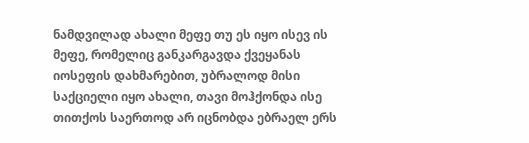ნამდვილად ახალი მეფე თუ ეს იყო ისევ ის მეფე, რომელიც განკარგავდა ქვეყანას იოსეფის დახმარებით, უბრალოდ მისი საქციელი იყო ახალი, თავი მოჰქონდა ისე თითქოს საერთოდ არ იცნობდა ებრაელ ერს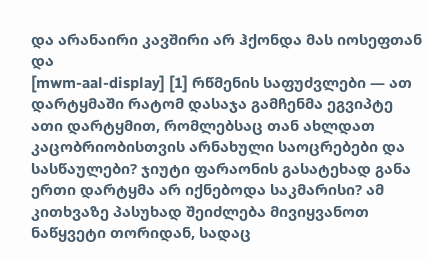და არანაირი კავშირი არ ჰქონდა მას იოსეფთან და
[mwm-aal-display] [1] რწმენის საფუძვლები — ათ დარტყმაში რატომ დასაჯა გამჩენმა ეგვიპტე ათი დარტყმით, რომლებსაც თან ახლდათ კაცობრიობისთვის არნახული საოცრებები და სასწაულები? ჯიუტი ფარაონის გასატეხად განა ერთი დარტყმა არ იქნებოდა საკმარისი? ამ კითხვაზე პასუხად შეიძლება მივიყვანოთ ნაწყვეტი თორიდან, სადაც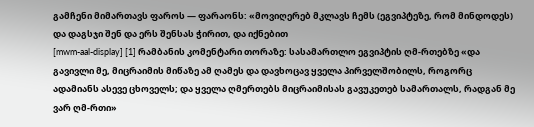გამჩენი მიმართავს ფაროს — ფარაონს: «მოვიღერებ მკლავს ჩემს (ეგვიპტეზე, რომ მინდოდეს) და დაგსჯი შენ და ერს შენსას ჭირით, და იქნებით
[mwm-aal-display] [1] რამბანის კომენტარი თორაზე: სასამართლო ეგვიპტის ღმ-რთებზე «და გავივლი მე, მიცრაიმის მიწაზე ამ ღამეს და დავხოცავ ყველა პირველშობილს, როგორც ადამიანს ასევე ცხოველს; და ყველა ღმერთებს მიცრაიმისას გავუკეთებ სამართალს, რადგან მე ვარ ღმ-რთი»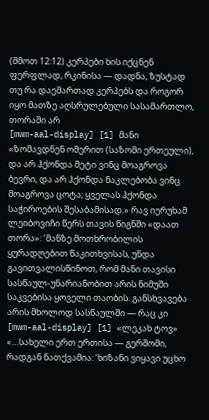(შმოთ 12:12) კერპები ხის იქცნენ ფერფლად, რკინისა — დადნა, ზუსტად თუ რა დაემართად კერპებს და როგორ იყო მათზე აღსრულებული სასამართლო, თორაში არ
[mwm-aal-display] [1] მანი «ზომავდნენ ომერით (საზომი ერთეული), და არ ჰქონდა მეტი ვინც მოაგროვა ბევრი, და არ ჰქონდა ნაკლებობა ვინც მოაგროვა ცოტა; ყველას ჰქონდა საჭიროების შესაბამისად.» რავ იერუხამ ლეიბოვიჩი წერს თავის წიგნში «დაათ თორა»: ‘მანზე მოთხრობილის ყურადღებით წაკითხვისას, უნდა გავითვალისწინოთ, რომ მანი თავისი სასწაულ-უნარიანობით არის ნიმუში საკვებისა ყოველი თაობის. განსხვავება არის მხოლოდ სასწაულში — რაც კი
[mwm-aal-display] [1] «ლეკახ ტოვ» «…სახელი ერთ ერთისა — გერშომი, რადგან ნათქვამია: ‘ხიზანი ვიყავი უცხო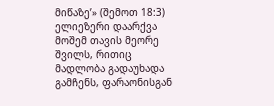მიწაზე’» (შემოთ 18:3) ელიეზერი დაარქვა მოშემ თავის მეორე შვილს, რითიც მადლობა გადაუხადა გამჩენს, ფარაონისგან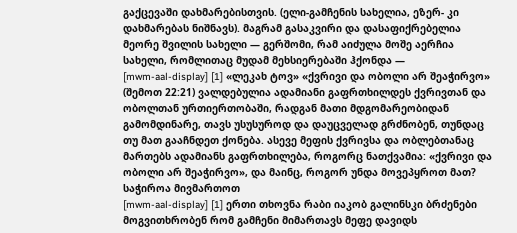გაქცევაში დახმარებისთვის. (ელი-გამჩენის სახელია, ეზერ- კი დახმარებას ნიშნავს). მაგრამ გასაკვირი და დასაფიქრებელია მეორე შვილის სახელი — გერშომი, რამ აიძულა მოშე აერჩია სახელი, რომლითაც მუდამ მეხსიერებაში ჰქონდა —
[mwm-aal-display] [1] «ლეკახ ტოვ» «ქვრივი და ობოლი არ შეაჭირვო» (შემოთ 22:21) ვალდებულია ადამიანი გაფრთხილდეს ქვრივთან და ობოლთან ურთიერთობაში, რადგან მათი მდგომარეობიდან გამომდინარე, თავს უსუსუროდ და დაუცველად გრძნობენ, თუნდაც თუ მათ გააჩნდეთ ქონება. ასევე მეფის ქვრივსა და ობლებთანაც მართებს ადამიანს გაფრთხილება, როგორც ნათქვამია: «ქვრივი და ობოლი არ შეაჭირვო», და მაინც, როგორ უნდა მოვეპყროთ მათ? საჭიროა მივმართოთ
[mwm-aal-display] [1] ერთი თხოვნა რაბი იაკობ გალინსკი ბრძენები მოგვითხრობენ რომ გამჩენი მიმართავს მეფე დავიდს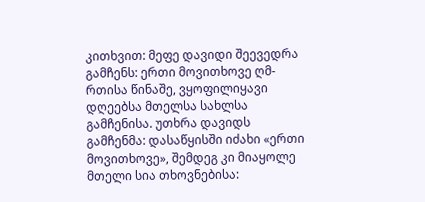კითხვით: მეფე დავიდი შეევედრა გამჩენს: ერთი მოვითხოვე ღმ-რთისა წინაშე, ვყოფილიყავი დღეებსა მთელსა სახლსა გამჩენისა. უთხრა დავიდს გამჩენმა: დასაწყისში იძახი «ერთი მოვითხოვე», შემდეგ კი მიაყოლე მთელი სია თხოვნებისა: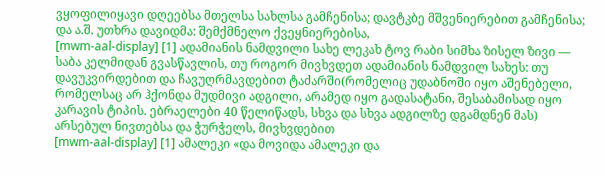ვყოფილიყავი დღეებსა მთელსა სახლსა გამჩენისა; დავტკბე მშვენიერებით გამჩენისა; და ა.შ. უთხრა დავიდმა: შემქმნელო ქვეყნიერებისა,
[mwm-aal-display] [1] ადამიანის ნამდვილი სახე ლეკახ ტოვ რაბი სიმხა ზისელ ზივი — საბა კელმიდან გვასწავლის, თუ როგორ მივხვდეთ ადამიანის ნამდვილ სახეს: თუ დავუკვირდებით და ჩავუღრმავდებით ტაძარში(რომელიც უდაბნოში იყო აშენებელი, რომელსაც არ ჰქონდა მუდმივი ადგილი, არამედ იყო გადასატანი, შესაბამისად იყო კარავის ტიპის. ებრაელები 40 წელიწადს, სხვა და სხვა ადგილზე დგამდნენ მას) არსებულ ნივთებსა და ჭურჭელს, მივხვდებით
[mwm-aal-display] [1] ამალეკი «და მოვიდა ამალეკი და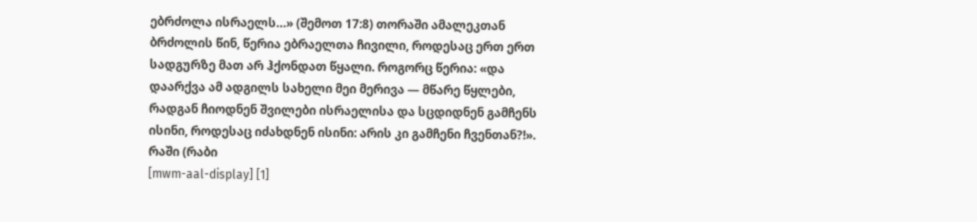ებრძოლა ისრაელს…» (შემოთ 17:8) თორაში ამალეკთან ბრძოლის წინ, წერია ებრაელთა ჩივილი, როდესაც ერთ ერთ სადგურზე მათ არ ჰქონდათ წყალი. როგორც წერია: «და დაარქვა ამ ადგილს სახელი მეი მერივა — მწარე წყლები, რადგან ჩიოდნენ შვილები ისრაელისა და სცდიდნენ გამჩენს ისინი, როდესაც იძახდნენ ისინი: არის კი გამჩენი ჩვენთან?!». რაში (რაბი
[mwm-aal-display] [1]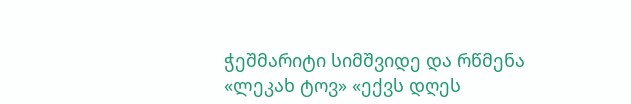ჭეშმარიტი სიმშვიდე და რწმენა «ლეკახ ტოვ» «ექვს დღეს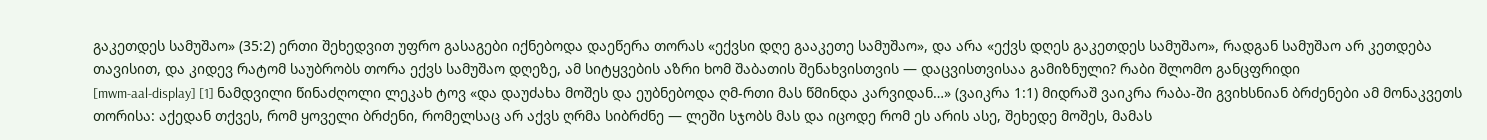გაკეთდეს სამუშაო» (35:2) ერთი შეხედვით უფრო გასაგები იქნებოდა დაეწერა თორას «ექვსი დღე გააკეთე სამუშაო», და არა «ექვს დღეს გაკეთდეს სამუშაო», რადგან სამუშაო არ კეთდება თავისით, და კიდევ რატომ საუბრობს თორა ექვს სამუშაო დღეზე, ამ სიტყვების აზრი ხომ შაბათის შენახვისთვის — დაცვისთვისაა გამიზნული? რაბი შლომო განცფრიდი
[mwm-aal-display] [1] ნამდვილი წინაძღოლი ლეკახ ტოვ «და დაუძახა მოშეს და ეუბნებოდა ღმ-რთი მას წმინდა კარვიდან…» (ვაიკრა 1:1) მიდრაშ ვაიკრა რაბა-ში გვიხსნიან ბრძენები ამ მონაკვეთს თორისა: აქედან თქვეს, რომ ყოველი ბრძენი, რომელსაც არ აქვს ღრმა სიბრძნე — ლეში სჯობს მას და იცოდე რომ ეს არის ასე, შეხედე მოშეს, მამას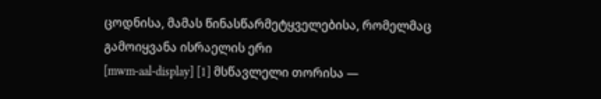ცოდნისა, მამას წინასწარმეტყველებისა, რომელმაც გამოიყვანა ისრაელის ერი
[mwm-aal-display] [1] მსწავლელი თორისა —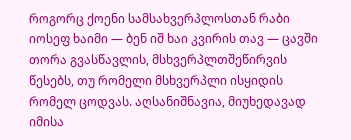როგორც ქოენი სამსახვერპლოსთან რაბი იოსეფ ხაიმი — ბენ იშ ხაი კვირის თავ — ცავში თორა გვასწავლის, მსხვერპლთშეწირვის წესებს, თუ რომელი მსხვერპლი ისყიდის რომელ ცოდვას. აღსანიშნავია, მიუხედავად იმისა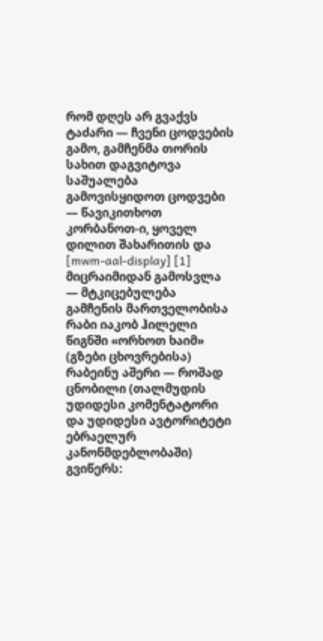რომ დღეს არ გვაქვს ტაძარი — ჩვენი ცოდვების გამო, გამჩენმა თორის სახით დაგვიტოვა საშუალება გამოვისყიდოთ ცოდვები — წავიკითხოთ კორბანოთ-ი, ყოველ დილით შახარითის და
[mwm-aal-display] [1] მიცრაიმიდან გამოსვლა — მტკიცებულება გამჩენის მართველობისა რაბი იაკობ ჰილელი წიგნში «ორხოთ ხაიმ» (გზები ცხოვრებისა) რაბეინუ აშერი — როშად ცნობილი (თალმუდის უდიდესი კომენტატორი და უდიდესი ავტორიტეტი ებრაელურ კანონმდებლობაში) გვიწერს: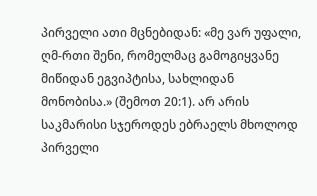პირველი ათი მცნებიდან: «მე ვარ უფალი, ღმ-რთი შენი, რომელმაც გამოგიყვანე მიწიდან ეგვიპტისა, სახლიდან მონობისა.» (შემოთ 20:1). არ არის საკმარისი სჯეროდეს ებრაელს მხოლოდ პირველი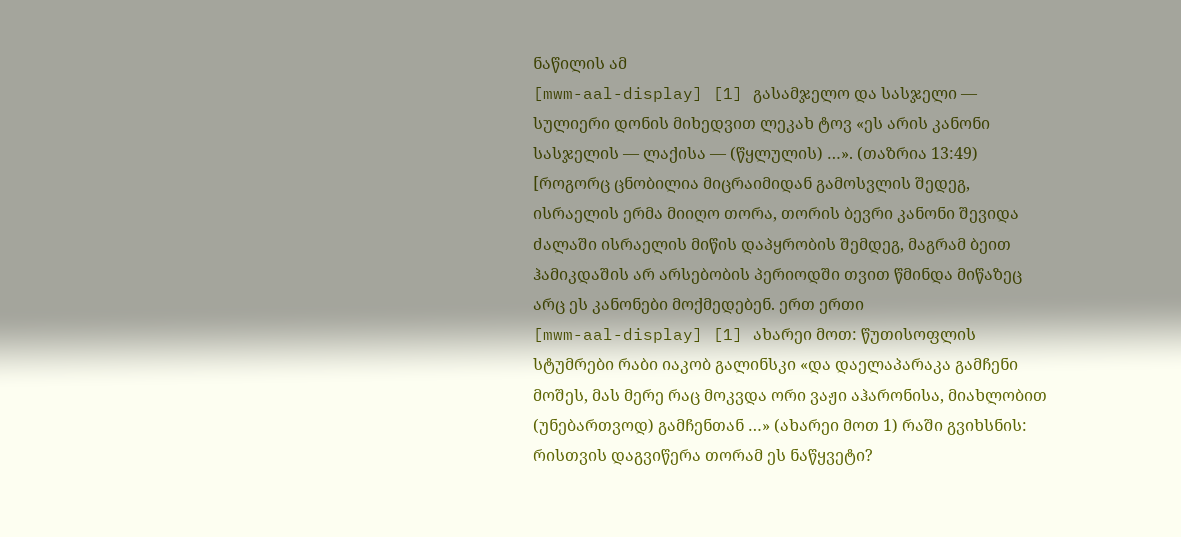ნაწილის ამ
[mwm-aal-display] [1] გასამჯელო და სასჯელი — სულიერი დონის მიხედვით ლეკახ ტოვ «ეს არის კანონი სასჯელის — ლაქისა — (წყლულის) …». (თაზრია 13:49) [როგორც ცნობილია მიცრაიმიდან გამოსვლის შედეგ, ისრაელის ერმა მიიღო თორა, თორის ბევრი კანონი შევიდა ძალაში ისრაელის მიწის დაპყრობის შემდეგ, მაგრამ ბეით ჰამიკდაშის არ არსებობის პერიოდში თვით წმინდა მიწაზეც არც ეს კანონები მოქმედებენ. ერთ ერთი
[mwm-aal-display] [1] ახარეი მოთ: წუთისოფლის სტუმრები რაბი იაკობ გალინსკი «და დაელაპარაკა გამჩენი მოშეს, მას მერე რაც მოკვდა ორი ვაჟი აჰარონისა, მიახლობით (უნებართვოდ) გამჩენთან …» (ახარეი მოთ 1) რაში გვიხსნის: რისთვის დაგვიწერა თორამ ეს ნაწყვეტი?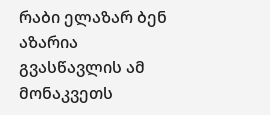რაბი ელაზარ ბენ აზარია გვასწავლის ამ მონაკვეთს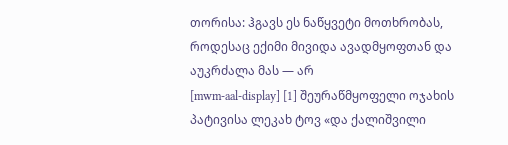თორისა: ჰგავს ეს ნაწყვეტი მოთხრობას, როდესაც ექიმი მივიდა ავადმყოფთან და აუკრძალა მას — არ
[mwm-aal-display] [1] შეურაწმყოფელი ოჯახის პატივისა ლეკახ ტოვ «და ქალიშვილი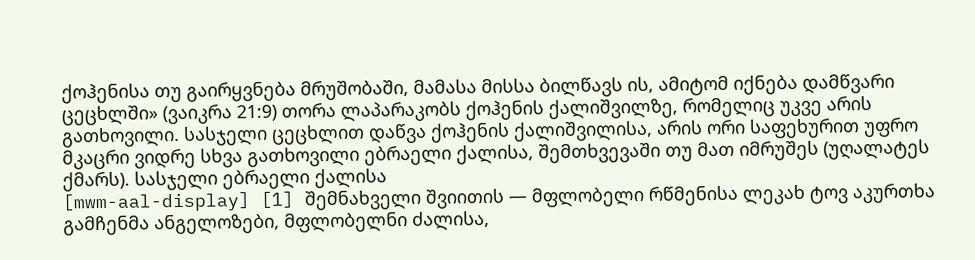ქოჰენისა თუ გაირყვნება მრუშობაში, მამასა მისსა ბილწავს ის, ამიტომ იქნება დამწვარი ცეცხლში» (ვაიკრა 21:9) თორა ლაპარაკობს ქოჰენის ქალიშვილზე, რომელიც უკვე არის გათხოვილი. სასჯელი ცეცხლით დაწვა ქოჰენის ქალიშვილისა, არის ორი საფეხურით უფრო მკაცრი ვიდრე სხვა გათხოვილი ებრაელი ქალისა, შემთხვევაში თუ მათ იმრუშეს (უღალატეს ქმარს). სასჯელი ებრაელი ქალისა
[mwm-aal-display] [1] შემნახველი შვიითის — მფლობელი რწმენისა ლეკახ ტოვ აკურთხა გამჩენმა ანგელოზები, მფლობელნი ძალისა,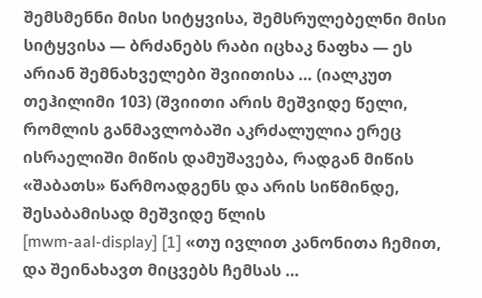შემსმენნი მისი სიტყვისა, შემსრულებელნი მისი სიტყვისა — ბრძანებს რაბი იცხაკ ნაფხა — ეს არიან შემნახველები შვიითისა … (იალკუთ თეჰილიმი 103) (შვიითი არის მეშვიდე წელი, რომლის განმავლობაში აკრძალულია ერეც ისრაელიში მიწის დამუშავება, რადგან მიწის «შაბათს» წარმოადგენს და არის სიწმინდე, შესაბამისად მეშვიდე წლის
[mwm-aal-display] [1] «თუ ივლით კანონითა ჩემით, და შეინახავთ მიცვებს ჩემსას …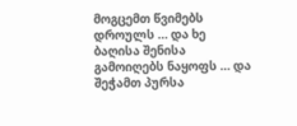მოგცემთ წვიმებს დროულს … და ხე ბაღისა შენისა გამოიღებს ნაყოფს … და შეჭამთ პურსა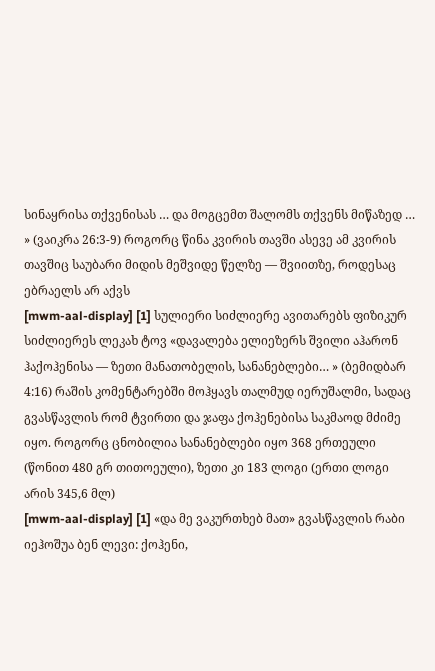სინაყრისა თქვენისას … და მოგცემთ შალომს თქვენს მიწაზედ … » (ვაიკრა 26:3-9) როგორც წინა კვირის თავში ასევე ამ კვირის თავშიც საუბარი მიდის მეშვიდე წელზე — შვიითზე, როდესაც ებრაელს არ აქვს
[mwm-aal-display] [1] სულიერი სიძლიერე ავითარებს ფიზიკურ სიძლიერეს ლეკახ ტოვ «დავალება ელიეზერს შვილი აჰარონ ჰაქოჰენისა — ზეთი მანათობელის, სანანებლები… » (ბემიდბარ 4:16) რაშის კომენტარებში მოჰყავს თალმუდ იერუშალმი, სადაც გვასწავლის რომ ტვირთი და ჯაფა ქოჰენებისა საკმაოდ მძიმე იყო. როგორც ცნობილია სანანებლები იყო 368 ერთეული (წონით 480 გრ თითოეული), ზეთი კი 183 ლოგი (ერთი ლოგი არის 345,6 მლ)
[mwm-aal-display] [1] «და მე ვაკურთხებ მათ» გვასწავლის რაბი იეჰოშუა ბენ ლევი: ქოჰენი,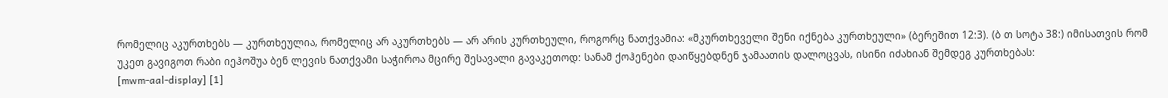რომელიც აკურთხებს — კურთხეულია, რომელიც არ აკურთხებს — არ არის კურთხეული, როგორც ნათქვამია: «მკურთხეველი შენი იქნება კურთხეული» (ბერეშით 12:3). (ბ თ სოტა 38:) იმისათვის რომ უკეთ გავიგოთ რაბი იეჰოშუა ბენ ლევის ნათქვამი საჭიროა მცირე შესავალი გავაკეთოდ: სანამ ქოჰენები დაიწყებდნენ ჯამაათის დალოცვას, ისინი იძახიან შემდეგ კურთხებას:
[mwm-aal-display] [1]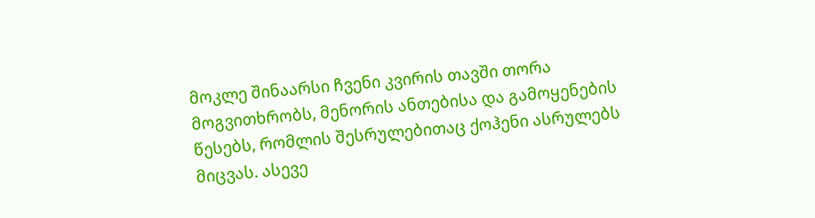მოკლე შინაარსი ჩვენი კვირის თავში თორა მოგვითხრობს, მენორის ანთებისა და გამოყენების წესებს, რომლის შესრულებითაც ქოჰენი ასრულებს მიცვას. ასევე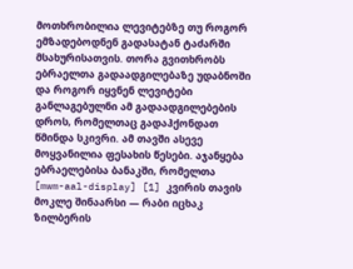მოთხრობილია ლევიტებზე თუ როგორ ემზადებოდნენ გადასატან ტაძარში მსახურისათვის. თორა გვითხრობს ებრაელთა გადაადგილებაზე უდაბნოში და როგორ იყვნენ ლევიტები განლაგებულნი ამ გადაადგილებების დროს, რომელთაც გადაჰქონდათ წმინდა სკივრი. ამ თავში ასევე მოყვანილია ფესახის წესები. აჯანყება ებრაელებისა ბანაკში, რომელთა
[mwm-aal-display] [1] კვირის თავის მოკლე შინაარსი — რაბი იცხაკ ზილბერის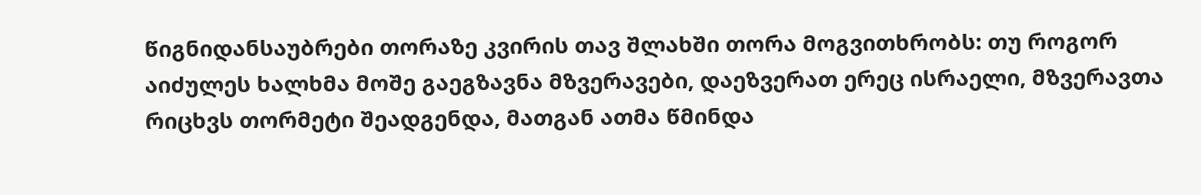წიგნიდანსაუბრები თორაზე კვირის თავ შლახში თორა მოგვითხრობს: თუ როგორ აიძულეს ხალხმა მოშე გაეგზავნა მზვერავები, დაეზვერათ ერეც ისრაელი, მზვერავთა რიცხვს თორმეტი შეადგენდა, მათგან ათმა წმინდა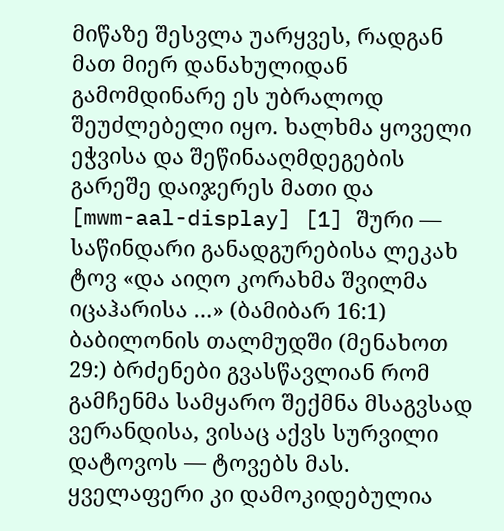მიწაზე შესვლა უარყვეს, რადგან მათ მიერ დანახულიდან გამომდინარე ეს უბრალოდ შეუძლებელი იყო. ხალხმა ყოველი ეჭვისა და შეწინააღმდეგების გარეშე დაიჯერეს მათი და
[mwm-aal-display] [1] შური — საწინდარი განადგურებისა ლეკახ ტოვ «და აიღო კორახმა შვილმა იცაჰარისა …» (ბამიბარ 16:1) ბაბილონის თალმუდში (მენახოთ 29:) ბრძენები გვასწავლიან რომ გამჩენმა სამყარო შექმნა მსაგვსად ვერანდისა, ვისაც აქვს სურვილი დატოვოს — ტოვებს მას. ყველაფერი კი დამოკიდებულია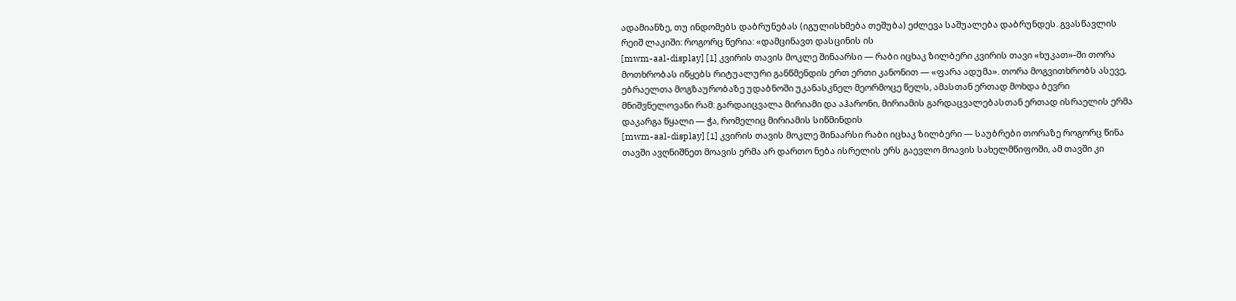ადამიანზე, თუ ინდომებს დაბრუნებას (იგულისხმება თეშუბა) ეძლევა საშუალება დაბრუნდეს. გვასწავლის რეიშ ლაკიში: როგორც წერია: «დამცინავთ დასცინის ის
[mwm-aal-display] [1] კვირის თავის მოკლე შინაარსი — რაბი იცხაკ ზილბერი კვირის თავი «ხუკათ»-ში თორა მოთხრობას იწყებს რიტუალური განწმენდის ერთ ერთი კანონით — «ფარა ადუმა». თორა მოგვითხრობს ასევე, ებრაელთა მოგზაურობაზე უდაბნოში უკანასკნელ მეორმოცე წელს, ამასთან ერთად მოხდა ბევრი მნიშვნელოვანი რამ: გარდაიცვალა მირიამი და აჰარონი, მირიამის გარდაცვალებასთან ერთად ისრაელის ერმა დაკარგა წყალი — ჭა, რომელიც მირიამის სიწმინდის
[mwm-aal-display] [1] კვირის თავის მოკლე შინაარსი რაბი იცხაკ ზილბერი — საუბრები თორაზე როგორც წინა თავში ავღნიშნეთ მოავის ერმა არ დართო ნება ისრელის ერს გაევლო მოავის სახელმწიფოში, ამ თავში კი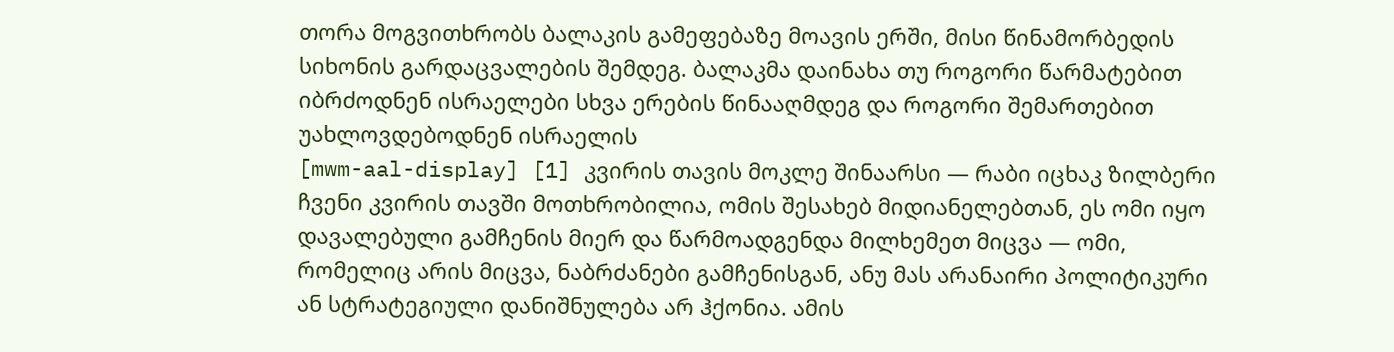თორა მოგვითხრობს ბალაკის გამეფებაზე მოავის ერში, მისი წინამორბედის სიხონის გარდაცვალების შემდეგ. ბალაკმა დაინახა თუ როგორი წარმატებით იბრძოდნენ ისრაელები სხვა ერების წინააღმდეგ და როგორი შემართებით უახლოვდებოდნენ ისრაელის
[mwm-aal-display] [1] კვირის თავის მოკლე შინაარსი — რაბი იცხაკ ზილბერი ჩვენი კვირის თავში მოთხრობილია, ომის შესახებ მიდიანელებთან, ეს ომი იყო დავალებული გამჩენის მიერ და წარმოადგენდა მილხემეთ მიცვა — ომი, რომელიც არის მიცვა, ნაბრძანები გამჩენისგან, ანუ მას არანაირი პოლიტიკური ან სტრატეგიული დანიშნულება არ ჰქონია. ამის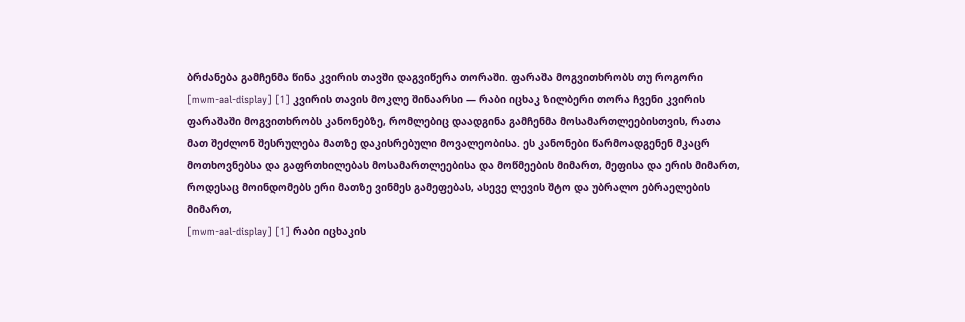ბრძანება გამჩენმა წინა კვირის თავში დაგვიწერა თორაში. ფარაშა მოგვითხრობს თუ როგორი
[mwm-aal-display] [1] კვირის თავის მოკლე შინაარსი — რაბი იცხაკ ზილბერი თორა ჩვენი კვირის ფარაშაში მოგვითხრობს კანონებზე, რომლებიც დაადგინა გამჩენმა მოსამართლეებისთვის, რათა მათ შეძლონ შესრულება მათზე დაკისრებული მოვალეობისა. ეს კანონები წარმოადგენენ მკაცრ მოთხოვნებსა და გაფრთხილებას მოსამართლეებისა და მოწმეების მიმართ, მეფისა და ერის მიმართ, როდესაც მოინდომებს ერი მათზე ვინმეს გამეფებას, ასევე ლევის შტო და უბრალო ებრაელების მიმართ,
[mwm-aal-display] [1] რაბი იცხაკის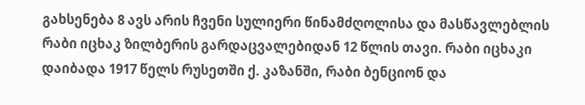გახსენება 8 ავს არის ჩვენი სულიერი წინამძღოლისა და მასწავლებლის რაბი იცხაკ ზილბერის გარდაცვალებიდან 12 წლის თავი. რაბი იცხაკი დაიბადა 1917 წელს რუსეთში ქ. კაზანში, რაბი ბენციონ და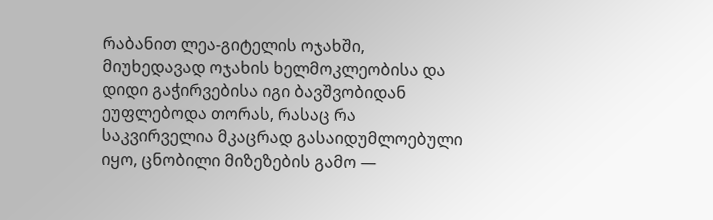რაბანით ლეა-გიტელის ოჯახში, მიუხედავად ოჯახის ხელმოკლეობისა და დიდი გაჭირვებისა იგი ბავშვობიდან ეუფლებოდა თორას, რასაც რა საკვირველია მკაცრად გასაიდუმლოებული იყო, ცნობილი მიზეზების გამო —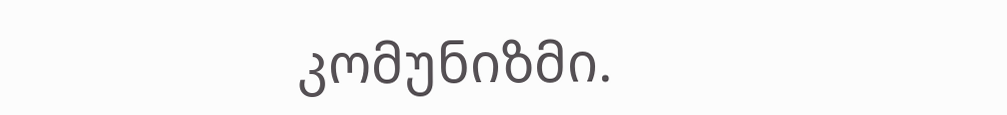კომუნიზმი.